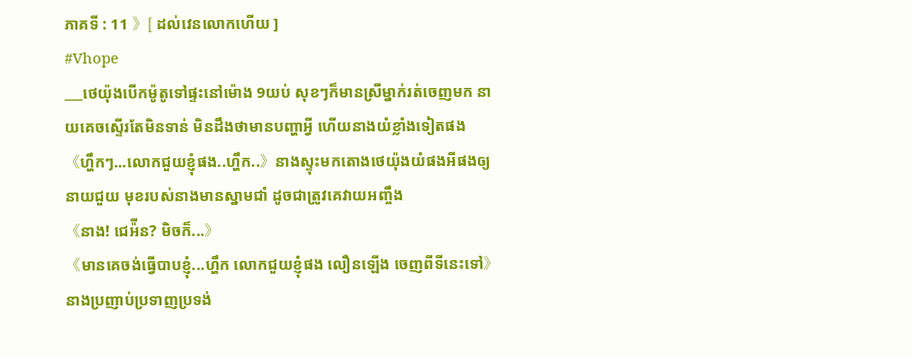ភាគទី : 11 》[ ដល់វេនលោកហើយ ]
#Vhope
___ថេយ៉ុងបើកម៉ូតូទៅផ្ទះនៅម៉ោង 9យប់ សុខៗក៏មានស្រីម្នាក់រត់ចេញមក នាយគេចស្ទើរតែមិនទាន់ មិនដឹងថាមានបញ្ហាអ្វី ហើយនាងយំខ្លាំងទៀតផង
《ហ្ហឹកៗ...លោកជួយខ្ញុំផង..ហ្ហឹក..》នាងស្ទុះមកតោងថេយ៉ុងយំផងអីផងឲ្យនាយជួយ មុខរបស់នាងមានស្នាមជាំ ដូចជាត្រូវគេវាយអញ្ចឹង
《នាង! ជេអ៉ីន? មិចក៏...》
《មានគេចង់ធ្វើបាបខ្ញុំ...ហ្ហឹក លោកជួយខ្ញុំផង លឿនឡើង ចេញពីទីនេះទៅ》នាងប្រញាប់ប្រទាញប្រទង់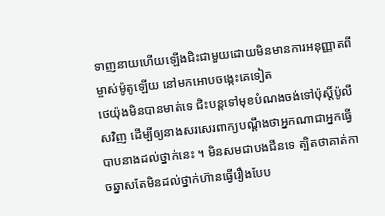ទាញនាយហើយឡើងជិះជាមួយដោយមិនមានការអនុញ្ញាតពីម្ចាស់ម៉ូតូឡើយ នៅមកអោបចង្កេះគេទៀត
ថេយ៉ុងមិនបានមាត់ទេ ជិះបន្តទៅមុខបំណងចង់ទៅប៉ុស្តិ៍ប៉ូលីសវិញ ដើម្បីឲ្យនាងសរសេរពាក្យបណ្ដឹងថាអ្នកណាជាអ្នកធ្វើបាបនាងដល់ថ្នាក់នេះ ។ មិនសមជាបងជីនទេ ត្បិតថាគាត់កាចឆ្នាសតែមិនដល់ថ្នាក់ហ៊ានធ្វើរឿងបែប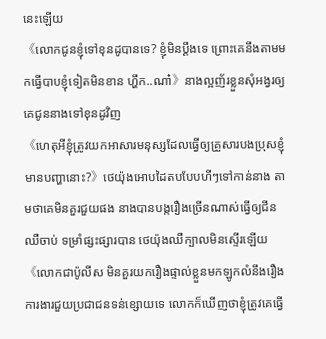នេះឡើយ
《លោកជូនខ្ញុំទៅខុនដូបានទេ? ខ្ញុំមិនប្ដឹងទេ ព្រោះគេនឹងតាមមកធ្វើបាបខ្ញុំទៀតមិនខាន ហ្ហឹក..ណា៎》នាងល្អញ័រខ្លួនសុំអង្វរឲ្យគេជូននាងទៅខុនដូវិញ
《ហេតុអីខ្ញុំត្រូវយកអាសារមនុស្សដែលធ្វើឲ្យគ្រួសារបងប្រុសខ្ញុំមានបញ្ហានោះ?》ថេយ៉ុងអោបដៃតបបែបហីៗទៅកាន់នាង តាមថាគេមិនគួរជួយផង នាងបានបង្ករឿងច្រើនណាស់ធ្វើឲ្យជីនឈឺចាប់ ទម្រាំផ្សះផ្សារបាន ថេយ៉ុងឈឺក្បាលមិនស្ទើរឡើយ
《លោកជាប៉ូលីស មិនគួរយករឿងផ្ទាល់ខ្លួនមកឡូកលំនឹងរឿងការងារជួយប្រជាជនទន់ខ្សោយទេ លោកក៏ឃើញថាខ្ញុំត្រូវគេធ្វើ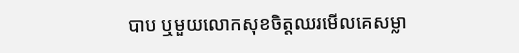បាប ឬមួយលោកសុខចិត្តឈរមើលគេសម្លា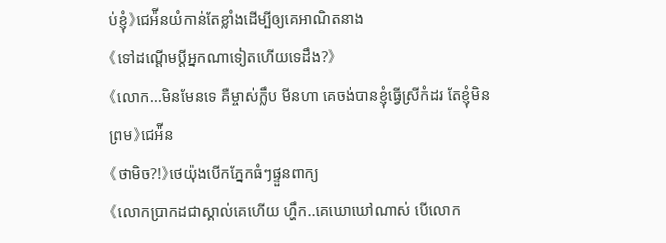ប់ខ្ញុំ》ជេអ៉ីនយំកាន់តែខ្លាំងដើម្បីឲ្យគេអាណិតនាង
《ទៅដណ្ដើមប្ដីអ្នកណាទៀតហើយទេដឹង?》
《លោក...មិនមែនទេ គឺម្ចាស់ក្លឹប មីនហា គេចង់បានខ្ញុំធ្វើស្រីកំដរ តែខ្ញុំមិនព្រម》ជេអ៉ីន
《ថាមិច?!》ថេយ៉ុងបើកភ្នែកធំៗផ្ទួនពាក្យ
《លោកប្រាកដជាស្គាល់គេហើយ ហ្ហឹក..គេឃោឃៅណាស់ បើលោក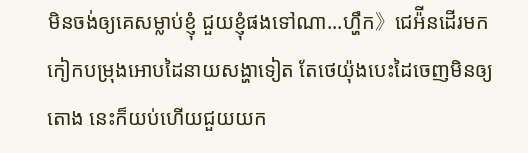មិនចង់ឲ្យគេសម្លាប់ខ្ញុំ ជួយខ្ញុំផងទៅណា...ហ្ហឹក》ជេអ៉ីនដើរមកកៀកបម្រុងអោបដៃនាយសង្ហាទៀត តែថេយ៉ុងបេះដៃចេញមិនឲ្យតោង នេះក៏យប់ហើយជួយយក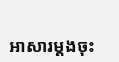អាសារម្ដងចុះ